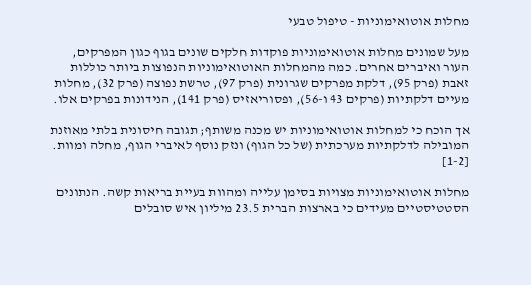מחלות אוטואימוניות - טיפול טבעי

מעל שמונים מחלות אוטואימוניות פוקדות חלקים שונים בגוף כגון המפרקים, העור ואיברים אחרים. כמה מהמחלות האוטואימוניות הנפוצות ביותר כוללות זאבת (פרק 95), דלקת מפרקים שגרונית (פרק 97), טרשת נפוצה (פרק 32), מחלות מעיים דלקתיות (פרקים 43 ו-56), ופסוריאזיס (פרק 141), הנידונות בפרקים אלו.

אך הוכח כי למחלות אוטואימוניות יש מכנה משותף; תגובה חיסונית בלתי מאוזנת המובילה לדלקתיות מערכתית (של כל הגוף) ונזק נוסף לאיברי הגוף, מחלה ומוות. [1-2]

מחלות אוטואימוניות מצויות בסימן עלייה ומהוות בעיית בריאות קשה. הנתונים הסטטיסטיים מעידים כי בארצות הברית 23.5 מיליון איש סובלים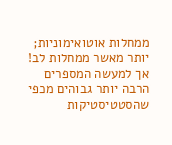ממחלות אוטואימוניות; יותר מאשר ממחלות לב! אך למעשה המספרים הרבה יותר גבוהים מכפי שהסטטיסטיקות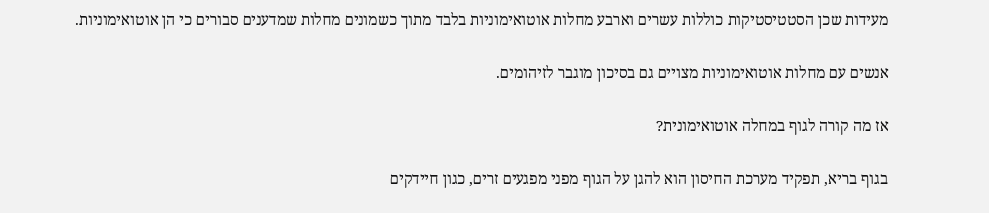מעידות שכן הסטטיסטיקות כוללות עשרים וארבע מחלות אוטואימוניות בלבד מתוך כשמונים מחלות שמדענים סבורים כי הן אוטואימוניות.

אנשים עם מחלות אוטואימוניות מצויים גם בסיכון מוגבר לזיהומים.

אז מה קורה לגוף במחלה אוטואימונית?

בגוף בריא, תפקיד מערכת החיסון הוא להגן על הגוף מפני מפגעים זרים, כגון חיידקים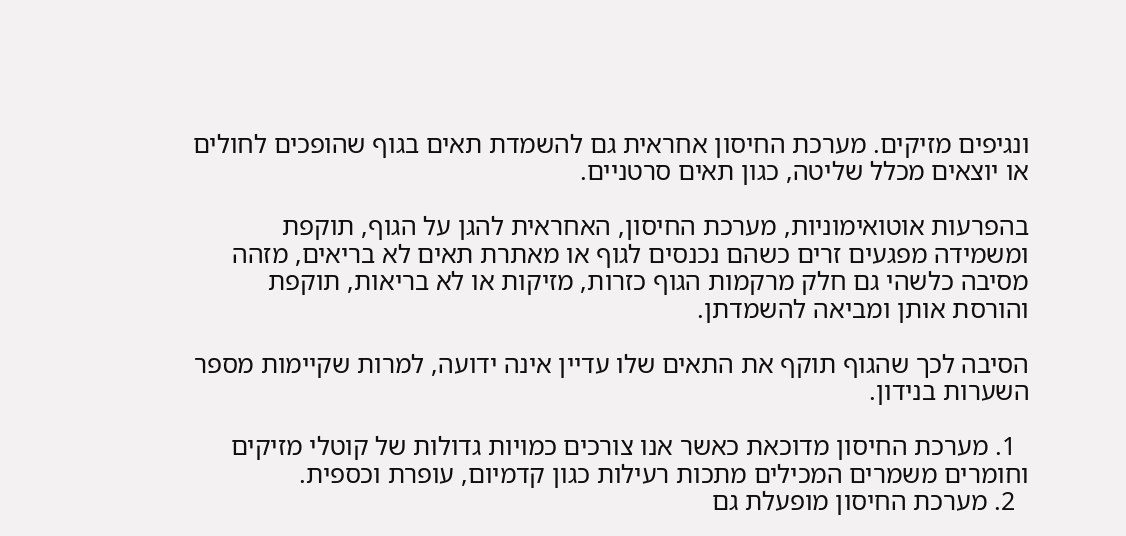ונגיפים מזיקים. מערכת החיסון אחראית גם להשמדת תאים בגוף שהופכים לחולים או יוצאים מכלל שליטה, כגון תאים סרטניים.

בהפרעות אוטואימוניות, מערכת החיסון, האחראית להגן על הגוף, תוקפת ומשמידה מפגעים זרים כשהם נכנסים לגוף או מאתרת תאים לא בריאים, מזהה מסיבה כלשהי גם חלק מרקמות הגוף כזרות, מזיקות או לא בריאות, תוקפת והורסת אותן ומביאה להשמדתן.

הסיבה לכך שהגוף תוקף את התאים שלו עדיין אינה ידועה, למרות שקיימות מספר השערות בנידון.

  1. מערכת החיסון מדוכאת כאשר אנו צורכים כמויות גדולות של קוטלי מזיקים וחומרים משמרים המכילים מתכות רעילות כגון קדמיום, עופרת וכספית.
  2. מערכת החיסון מופעלת גם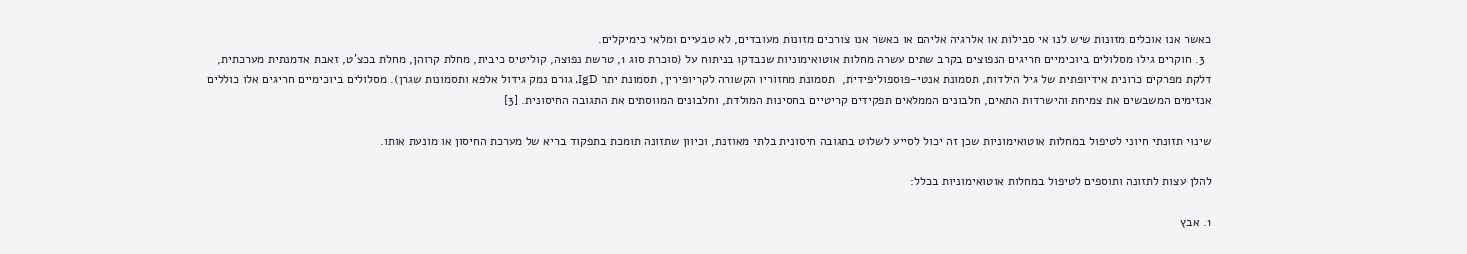כאשר אנו אוכלים מזונות שיש לנו אי סבילות או אלרגיה אליהם או כאשר אנו צורכים מזונות מעובדים, לא טבעיים ומלאי כימיקלים.
  3. חוקרים גילו מסלולים ביוכימיים חריגים הנפוצים בקרב שתים עשרה מחלות אוטואימוניות שנבדקו בניתוח על (סוכרת סוג 1, טרשת נפוצה, קוליטיס כיבית, מחלת קרוהן, מחלת בכצ’ט, זאבת אדמנתית מערכתית, דלקת מפרקים כרונית אידיופתית של גיל הילדות, תסמונת אנטי-פוספוליפידית,  תסמונת מחזוריו הקשורה לקריופירין, תסמונת יתר IgD, גורם נמק גידול אלפא ותסמונות שגרן). מסלולים ביוכימיים חריגים אלו כוללים אנזימים המשבשים את צמיחת והישרדות התאים, חלבונים הממלאים תפקידים קריטיים בחסינות המולדת, וחלבונים המווסתים את התגובה החיסונית. [3]

שינוי תזונתי חיוני לטיפול במחלות אוטואימוניות שכן זה יכול לסייע לשלוט בתגובה חיסונית בלתי מאוזנת, וכיוון שתזונה תומכת בתפקוד בריא של מערכת החיסון או מונעת אותו.

להלן עצות לתזונה ותוספים לטיפול במחלות אוטואימוניות בכלל:

1. אבץ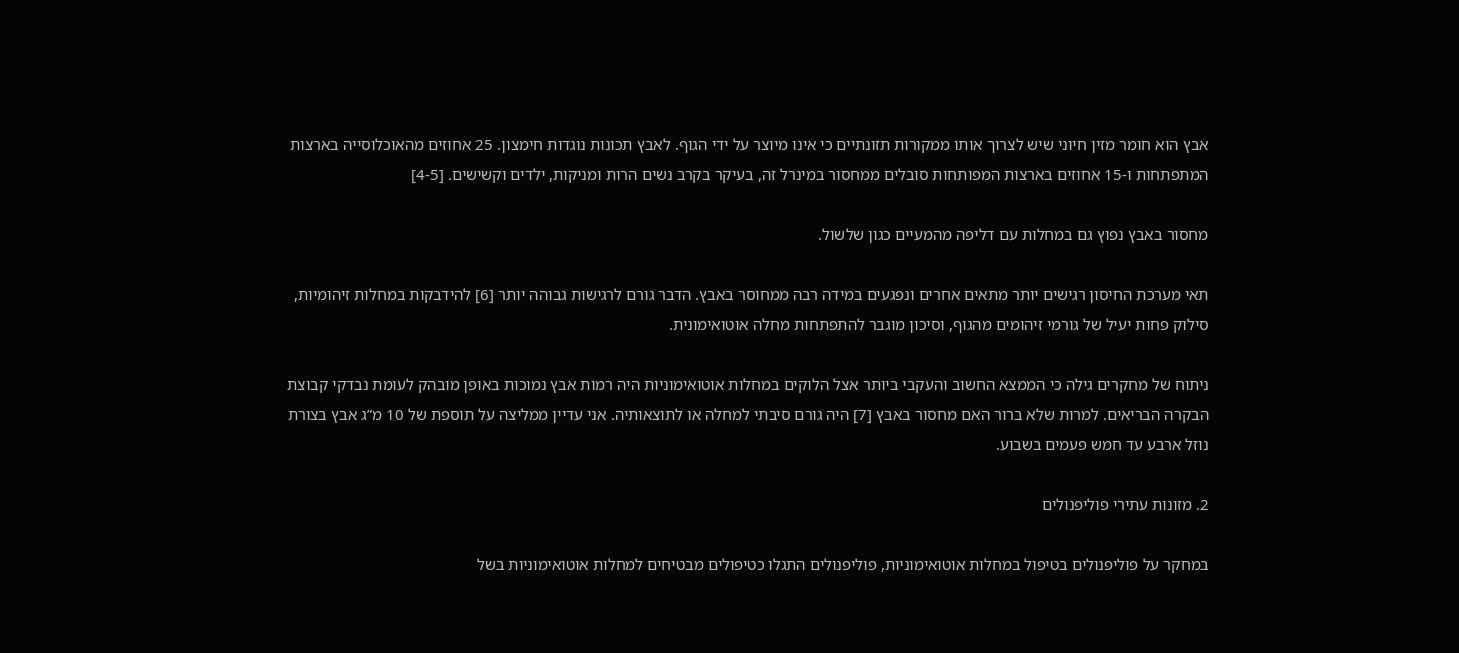אבץ הוא חומר מזין חיוני שיש לצרוך אותו ממקורות תזונתיים כי אינו מיוצר על ידי הגוף. לאבץ תכונות נוגדות חימצון. 25 אחוזים מהאוכלוסייה בארצות המתפתחות ו-15 אחוזים בארצות המפותחות סובלים ממחסור במינרל זה, בעיקר בקרב נשים הרות ומניקות, ילדים וקשישים. [4-5]

מחסור באבץ נפוץ גם במחלות עם דליפה מהמעיים כגון שלשול.

תאי מערכת החיסון רגישים יותר מתאים אחרים ונפגעים במידה רבה ממחוסר באבץ. הדבר גורם לרגישות גבוהה יותר [6] להידבקות במחלות זיהומיות, סילוק פחות יעיל של גורמי זיהומים מהגוף, וסיכון מוגבר להתפתחות מחלה אוטואימונית.

ניתוח של מחקרים גילה כי הממצא החשוב והעקבי ביותר אצל הלוקים במחלות אוטואימוניות היה רמות אבץ נמוכות באופן מובהק לעומת נבדקי קבוצת הבקרה הבריאים. למרות שלא ברור האם מחסור באבץ [7] היה גורם סיבתי למחלה או לתוצאותיה. אני עדיין ממליצה על תוספת של 10 מ”ג אבץ בצורת נוזל ארבע עד חמש פעמים בשבוע.

2. מזונות עתירי פוליפנולים

במחקר על פוליפנולים בטיפול במחלות אוטואימוניות, פוליפנולים התגלו כטיפולים מבטיחים למחלות אוטואימוניות בשל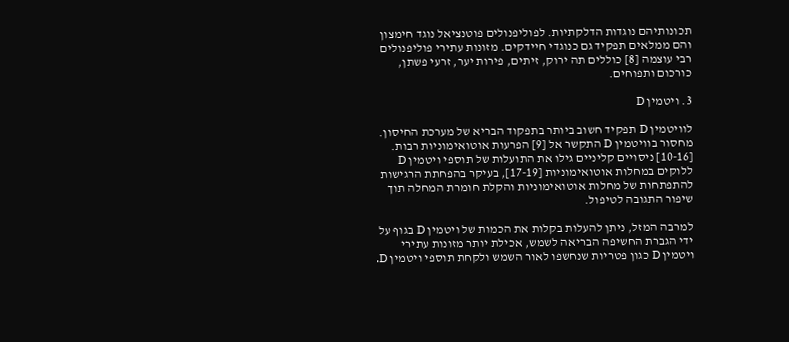תכונותיהם נוגדות הדלקתיות. לפוליפנולים פוטנציאל נוגד חימצון והם ממלאים תפקיד גם כנוגדי חיידקים. מזונות עתירי פוליפנולים רבי עוצמה [8] כוללים תה ירוק, זיתים, פירות יער, זרעי פשתן, כורכום ותפוחים.

3. ויטמין D

לוויטמין D תפקיד חשוב ביותר בתפקוד הבריא של מערכת החיסון. מחסור בוויטמין D התקשר אל [9] הפרעות אוטואימוניות רבות. [10-16] ניסויים קליניים גילו את התועלות של תוספי ויטמין D ללוקים במחלות אוטואימוניות [17-19], בעיקר בהפחתת הרגישות להתפתחות של מחלות אוטואימוניות והקלת חומרת המחלה תוך שיפור התגובה לטיפול.

למרבה המזל, ניתן להעלות בקלות את הכמות של ויטמין D בגוף על ידי הגברת החשיפה הבריאה לשמש, אכילת יותר מזונות עתירי ויטמין D כגון פטריות שנחשפו לאור השמש ולקחת תוספי ויטמין D.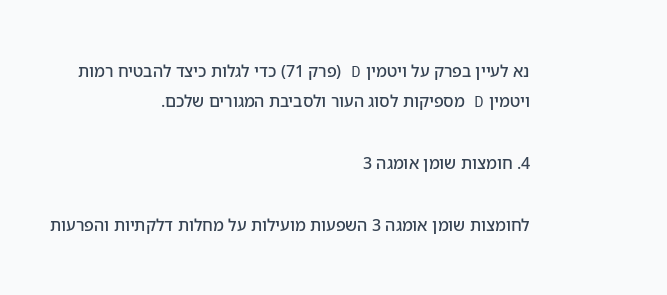נא לעיין בפרק על ויטמין D (פרק 71) כדי לגלות כיצד להבטיח רמות ויטמין D מספיקות לסוג העור ולסביבת המגורים שלכם.

4. חומצות שומן אומגה 3

לחומצות שומן אומגה 3 השפעות מועילות על מחלות דלקתיות והפרעות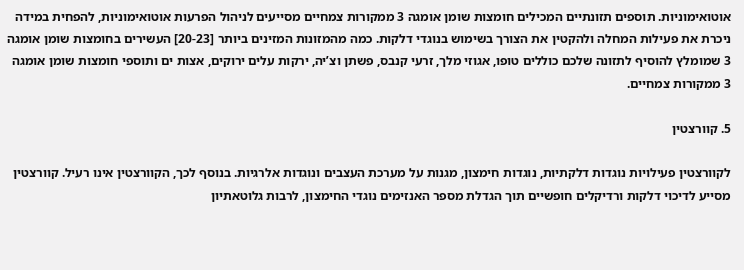אוטואימוניות. תוספים תזונתיים המכילים חומצות שומן אומגה 3 ממקורות צמחיים מסייעים לניהול הפרעות אוטואימוניות, להפחית במידה ניכרת את פעילות המחלה ולהקטין את הצורך בשימוש בנוגדי דלקות. כמה מהמזונות המזינים ביותר [20-23] העשירים בחומצות שומן אומגה 3 שמומלץ להוסיף לתזונה שלכם כוללים טופו, אגוזי מלך, זרעי קנבס, פשתן וצ’יה, ירקות עלים ירוקים, אצות ים ותוספי חומצות שומן אומגה 3 ממקורות צמחיים.

5. קוורצטין

לקוורצטין פעילויות נוגדות דלקתיות, נוגדות חימצון, מגנות על מערכת העצבים ונוגדות אלרגיות. בנוסף לכך, הקוורצטין אינו רעיל. קוורצטין מסייע לדיכוי דלקות ורדיקלים חופשיים תוך הגדלת מספר האנזימים נוגדי החימצון, לרבות גלוטאתיון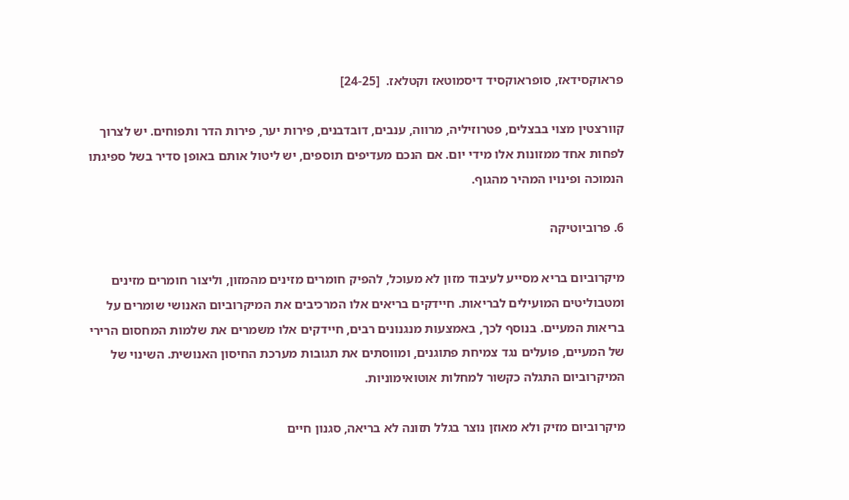פראוקסידאז, סופראוקסיד דיסמוטאז וקטלאז.  [24-25]

קוורצטין מצוי בבצלים, פטרוזיליה, מרווה, ענבים, דובדבנים, פירות יער, פירות הדר ותפוחים. יש לצרוך לפחות אחד ממזונות אלו מידי יום. אם הנכם מעדיפים תוספים, יש ליטול אותם באופן סדיר בשל ספיגתו הנמוכה ופינויו המהיר מהגוף.

6. פרוביוטיקה

מיקרוביום בריא מסייע לעיבוד מזון לא מעוכל, להפיק חומרים מזינים מהמזון, וליצור חומרים מזינים ומטבוליטים המועילים לבריאות. חיידקים בריאים אלו המרכיבים את המיקרוביום האנושי שומרים על בריאות המעיים. בנוסף לכך, באמצעות מנגנונים רבים, חיידקים אלו משמרים את שלמות המחסום הרירי של המעיים, פועלים נגד צמיחת פתוגנים, ומווסתים את תגובות מערכת החיסון האנושית. השינוי של המיקרוביום התגלה כקשור למחלות אוטואימוניות.

מיקרוביום מזיק ולא מאוזן נוצר בגלל תזונה לא בריאה, סגנון חיים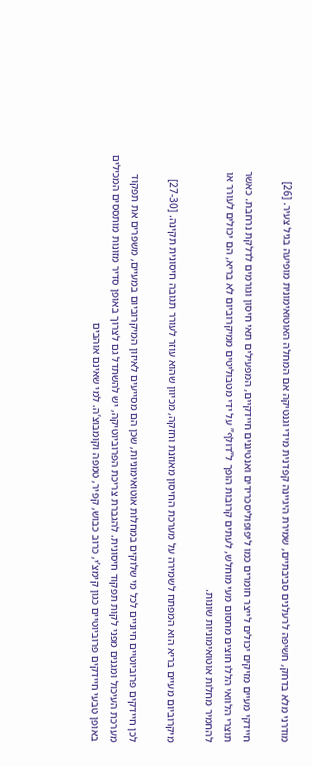מודרני מלא בדחק, חשיפה לרעלנים סביבתיים, שמירת היגיינה קפדנית מידי וגנטיקה אם המחלה האוטואימונית מופיעה בגיל צעיר. [26]

חיידקי מעיים מזיקים יכולים לייצר חומרים כמו ליפופוליסכרידים ואנטיגנים חיידקיים, המפעילים תאי חיסון וגורמים לדלקת נרחבת. כאשר תוצרי הלוואי הללו חוצים מחסום מעי מוחלש, לעתים קרובות הופך ל”דולף” על ידי מטבוליטים ממיקרוביום לא בריא, הם יכולים לעורר או להחמיר מחלות אוטואימוניות שונות.

מיקרוביום מעיים בריא הוא המפתח לשמירה על מערכת החיסון מאוזנת וחזקה, מכיוון שהוא עוזר לעורר תגובה חיסונית תקינה. [27-30]

לכן חיידקים פרוביוטיים חיוניים לכל מי שלוקים במחלות אוטואימוניות, שכן הם מסייעים לאיזון המיקרוביום במעיים, משפרים את תפקוד מערכת העיכול ומגנים מפני לקות תפקוד חיסונית. להגברת צריכת הפרוביוטיקה, יש להשתדל גם לצרוך באופן סדיר מזונות מותססים המכילים באופן טבעי חיידקים פרוביוטיים כגון קימצ’י, כרוב כבוש, קפיר, טמפה וקומבוצ’ה. למי שאינם אוהבים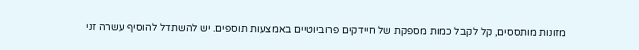מזונות מותססים, קל לקבל כמות מספקת של חיידקים פרוביוטיים באמצעות תוספים. יש להשתדל להוסיף עשרה זני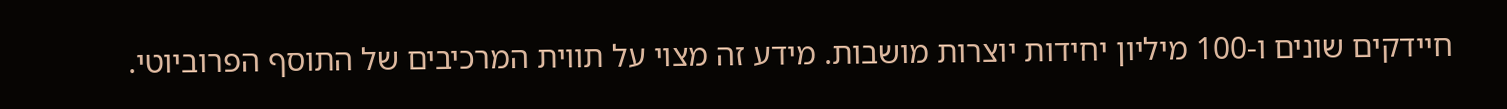חיידקים שונים ו-100 מיליון יחידות יוצרות מושבות. מידע זה מצוי על תווית המרכיבים של התוסף הפרוביוטי.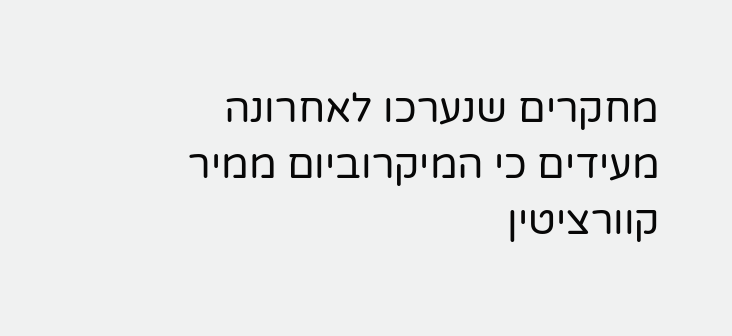מחקרים שנערכו לאחרונה מעידים כי המיקרוביום ממיר קוורציטין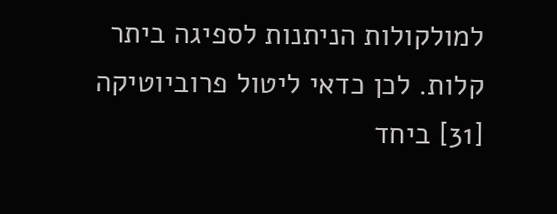למולקולות הניתנות לספיגה ביתר קלות. לכן כדאי ליטול פרוביוטיקה [31] ביחד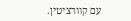עם קוורציטין.